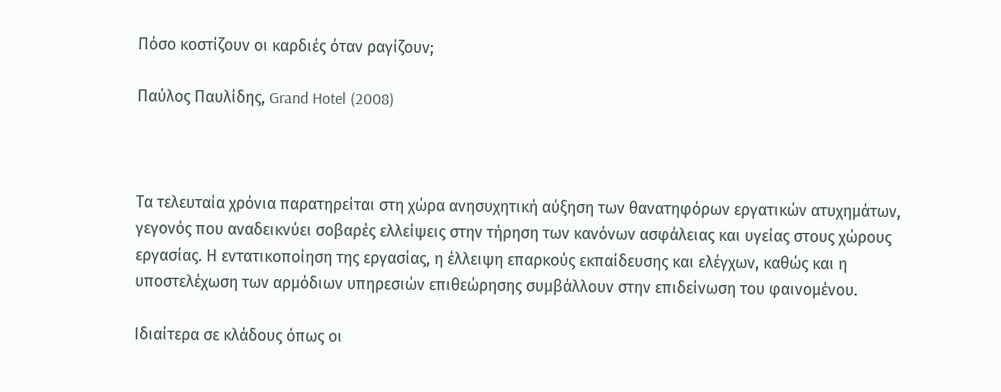Πόσο κοστίζουν οι καρδιές όταν ραγίζουν;

Παύλος Παυλίδης, Grand Hotel (2008)



Τα τελευταία χρόνια παρατηρείται στη χώρα ανησυχητική αύξηση των θανατηφόρων εργατικών ατυχημάτων, γεγονός που αναδεικνύει σοβαρές ελλείψεις στην τήρηση των κανόνων ασφάλειας και υγείας στους χώρους εργασίας. Η εντατικοποίηση της εργασίας, η έλλειψη επαρκούς εκπαίδευσης και ελέγχων, καθώς και η υποστελέχωση των αρμόδιων υπηρεσιών επιθεώρησης συμβάλλουν στην επιδείνωση του φαινομένου.

Ιδιαίτερα σε κλάδους όπως οι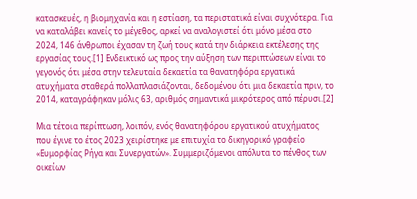κατασκευές, η βιομηχανία και η εστίαση, τα περιστατικά είναι συχνότερα. Για να καταλάβει κανείς το μέγεθος, αρκεί να αναλογιστεί ότι μόνο μέσα στο 2024, 146 άνθρωποι έχασαν τη ζωή τους κατά την διάρκεια εκτέλεσης της εργασίας τους.[1] Ενδεικτικό ως προς την αύξηση των περιπτώσεων είναι το γεγονός ότι μέσα στην τελευταία δεκαετία τα θανατηφόρα εργατικά ατυχήματα σταθερά πολλαπλασιάζονται, δεδομένου ότι μια δεκαετία πριν, το 2014, καταγράφηκαν μόλις 63, αριθμός σημαντικά μικρότερος από πέρυσι.[2]

Μια τέτοια περίπτωση, λοιπόν, ενός θανατηφόρου εργατικού ατυχήματος που έγινε το έτος 2023 χειρίστηκε με επιτυχία το δικηγορικό γραφείο «Ευμορφίας Ρήγα και Συνεργατών». Συμμεριζόμενοι απόλυτα το πένθος των οικείων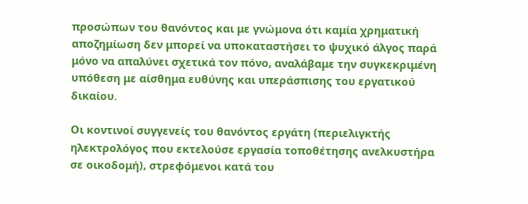προσώπων του θανόντος και με γνώμονα ότι καμία χρηματική αποζημίωση δεν μπορεί να υποκαταστήσει το ψυχικό άλγος παρά μόνο να απαλύνει σχετικά τον πόνο, αναλάβαμε την συγκεκριμένη υπόθεση με αίσθημα ευθύνης και υπεράσπισης του εργατικού δικαίου.

Οι κοντινοί συγγενείς του θανόντος εργάτη (περιελιγκτής ηλεκτρολόγος που εκτελούσε εργασία τοποθέτησης ανελκυστήρα σε οικοδομή), στρεφόμενοι κατά του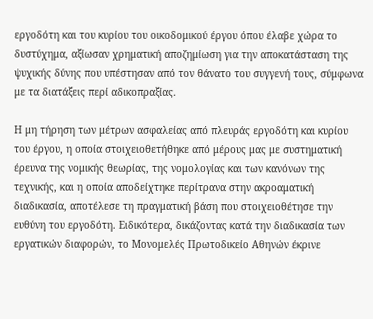εργοδότη και του κυρίου του οικοδομικού έργου όπου έλαβε χώρα το δυστύχημα, αξίωσαν χρηματική αποζημίωση για την αποκατάσταση της ψυχικής δύνης που υπέστησαν από τον θάνατο του συγγενή τους, σύμφωνα με τα διατάξεις περί αδικοπραξίας.

Η μη τήρηση των μέτρων ασφαλείας από πλευράς εργοδότη και κυρίου του έργου, η οποία στοιχειοθετήθηκε από μέρους μας με συστηματική έρευνα της νομικής θεωρίας, της νομολογίας και των κανόνων της τεχνικής, και η οποία αποδείχτηκε περίτρανα στην ακροαματική διαδικασία, αποτέλεσε τη πραγματική βάση που στοιχειοθέτησε την ευθύνη του εργοδότη. Ειδικότερα, δικάζοντας κατά την διαδικασία των εργατικών διαφορών, το Μονομελές Πρωτοδικείο Αθηνών έκρινε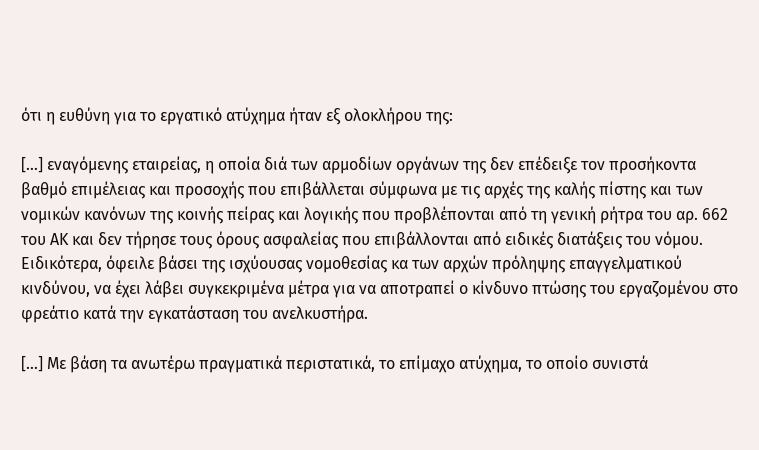ότι η ευθύνη για το εργατικό ατύχημα ήταν εξ ολοκλήρου της:

[…] εναγόμενης εταιρείας, η οποία διά των αρμοδίων οργάνων της δεν επέδειξε τον προσήκοντα βαθμό επιμέλειας και προσοχής που επιβάλλεται σύμφωνα με τις αρχές της καλής πίστης και των νομικών κανόνων της κοινής πείρας και λογικής που προβλέπονται από τη γενική ρήτρα του αρ. 662 του ΑΚ και δεν τήρησε τους όρους ασφαλείας που επιβάλλονται από ειδικές διατάξεις του νόμου. Ειδικότερα, όφειλε βάσει της ισχύουσας νομοθεσίας κα των αρχών πρόληψης επαγγελματικού κινδύνου, να έχει λάβει συγκεκριμένα μέτρα για να αποτραπεί ο κίνδυνο πτώσης του εργαζομένου στο φρεάτιο κατά την εγκατάσταση του ανελκυστήρα.

[…] Με βάση τα ανωτέρω πραγματικά περιστατικά, το επίμαχο ατύχημα, το οποίο συνιστά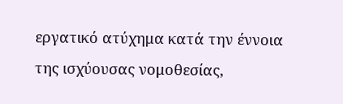εργατικό ατύχημα κατά την έννοια της ισχύουσας νομοθεσίας,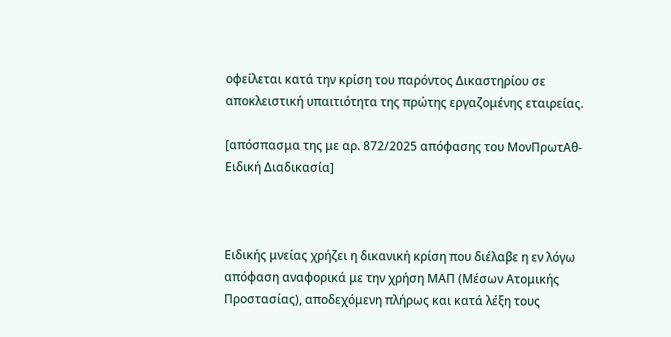οφείλεται κατά την κρίση του παρόντος Δικαστηρίου σε αποκλειστική υπαιτιότητα της πρώτης εργαζομένης εταιρείας.

[απόσπασμα της με αρ. 872/2025 απόφασης του ΜονΠρωτΑθ-Ειδική Διαδικασία]



Ειδικής μνείας χρήζει η δικανική κρίση που διέλαβε η εν λόγω απόφαση αναφορικά με την χρήση ΜΑΠ (Μέσων Ατομικής Προστασίας), αποδεχόμενη πλήρως και κατά λέξη τους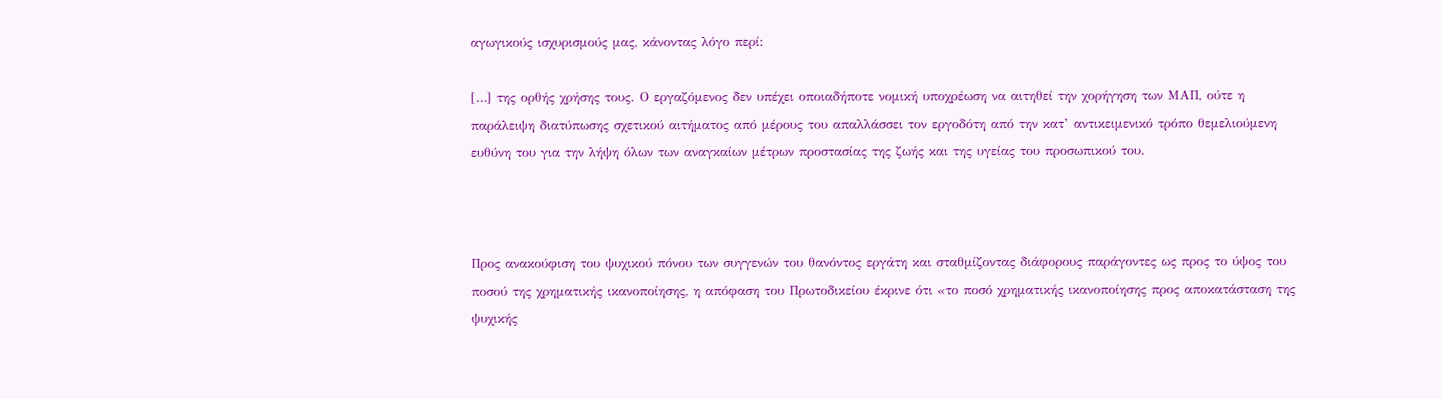αγωγικούς ισχυρισμούς μας, κάνοντας λόγο περί:

[…] της ορθής χρήσης τους. Ο εργαζόμενος δεν υπέχει οποιαδήποτε νομική υποχρέωση να αιτηθεί την χορήγηση των ΜΑΠ, ούτε η παράλειψη διατύπωσης σχετικού αιτήματος από μέρους του απαλλάσσει τον εργοδότη από την κατ’ αντικειμενικό τρόπο θεμελιούμενη ευθύνη του για την λήψη όλων των αναγκαίων μέτρων προστασίας της ζωής και της υγείας του προσωπικού του.



Προς ανακούφιση του ψυχικού πόνου των συγγενών του θανόντος εργάτη και σταθμίζοντας διάφορους παράγοντες ως προς το ύψος του ποσού της χρηματικής ικανοποίησης, η απόφαση του Πρωτοδικείου έκρινε ότι «το ποσό χρηματικής ικανοποίησης προς αποκατάσταση της ψυχικής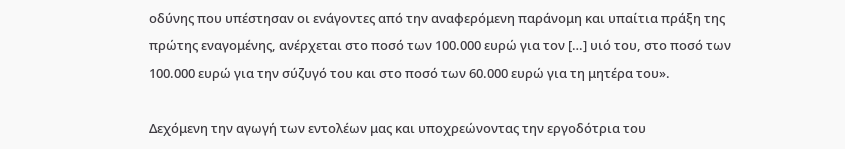οδύνης που υπέστησαν οι ενάγοντες από την αναφερόμενη παράνομη και υπαίτια πράξη της πρώτης εναγομένης, ανέρχεται στο ποσό των 100.000 ευρώ για τον […] υιό του, στο ποσό των 100.000 ευρώ για την σύζυγό του και στο ποσό των 60.000 ευρώ για τη μητέρα του».

Δεχόμενη την αγωγή των εντολέων μας και υποχρεώνοντας την εργοδότρια του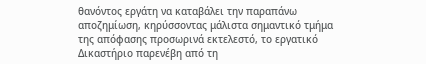θανόντος εργάτη να καταβάλει την παραπάνω αποζημίωση, κηρύσσοντας μάλιστα σημαντικό τμήμα της απόφασης προσωρινά εκτελεστό, το εργατικό Δικαστήριο παρενέβη από τη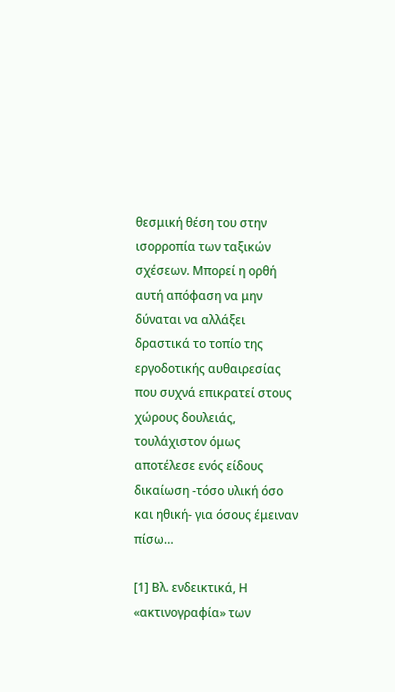θεσμική θέση του στην ισορροπία των ταξικών σχέσεων. Μπορεί η ορθή αυτή απόφαση να μην δύναται να αλλάξει δραστικά το τοπίο της εργοδοτικής αυθαιρεσίας που συχνά επικρατεί στους χώρους δουλειάς, τουλάχιστον όμως αποτέλεσε ενός είδους δικαίωση -τόσο υλική όσο και ηθική- για όσους έμειναν πίσω…

[1] Βλ. ενδεικτικά, Η «ακτινογραφία» των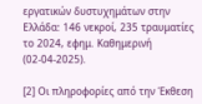εργατικών δυστυχημάτων στην Ελλάδα: 146 νεκροί, 235 τραυματίες το 2024, εφημ. Καθημερινή (02-04-2025).

[2] Οι πληροφορίες από την Έκθεση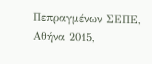Πεπραγμένων ΣΕΠΕ, Αθήνα 2015,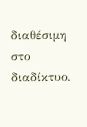διαθέσιμη στο διαδίκτυο.